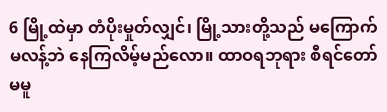6 မြို့ထဲမှာ တံပိုးမှုတ်လျှင်၊ မြို့သားတို့သည် မကြောက်မလန့်ဘဲ နေကြလိမ့်မည်လော။ ထာဝရဘုရား စီရင်တော်မမူ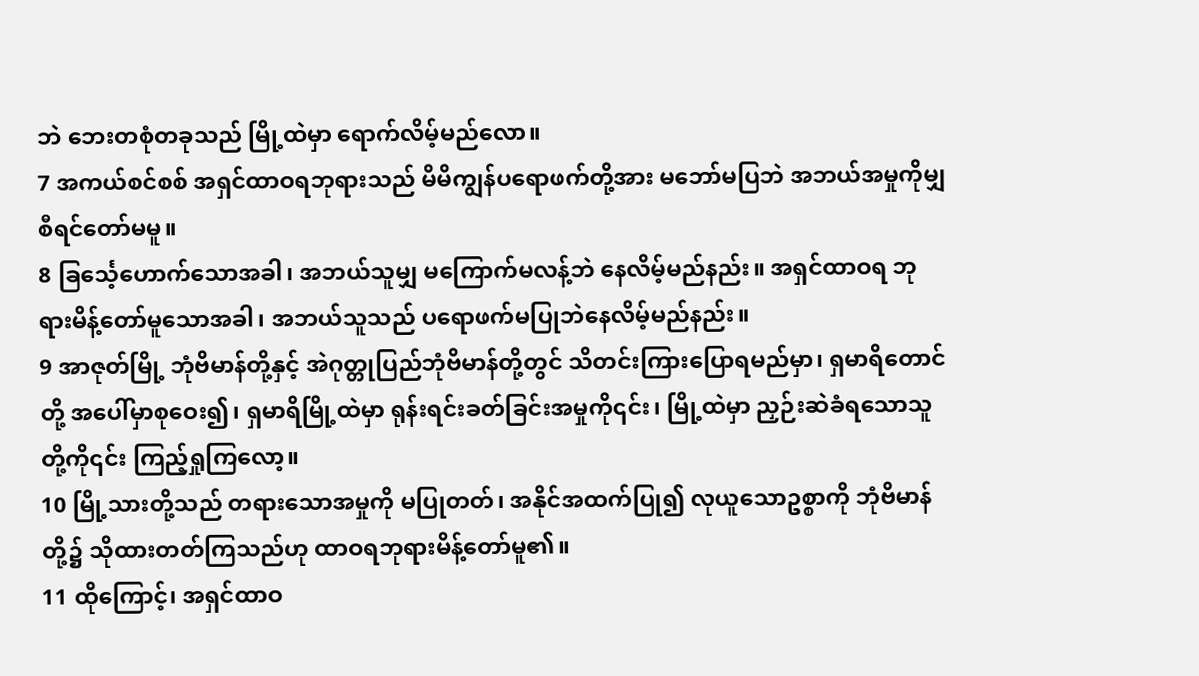ဘဲ ဘေးတစုံတခုသည် မြို့ထဲမှာ ရောက်လိမ့်မည်လော။
7 အကယ်စင်စစ် အရှင်ထာဝရဘုရားသည် မိမိကျွန်ပရောဖက်တို့အား မဘော်မပြဘဲ အဘယ်အမှုကိုမျှ စီရင်တော်မမူ။
8 ခြင်္သေ့ဟောက်သောအခါ၊ အဘယ်သူမျှ မကြောက်မလန့်ဘဲ နေလိမ့်မည်နည်း။ အရှင်ထာဝရ ဘုရားမိန့်တော်မူသောအခါ၊ အဘယ်သူသည် ပရောဖက်မပြုဘဲနေလိမ့်မည်နည်း။
9 အာဇုတ်မြို့ ဘုံဗိမာန်တို့နှင့် အဲဂုတ္တုပြည်ဘုံဗိမာန်တို့တွင် သိတင်းကြားပြောရမည်မှာ၊ ရှမာရိတောင်တို့ အပေါ်မှာစုဝေး၍၊ ရှမာရိမြို့ထဲမှာ ရုန်းရင်းခတ်ခြင်းအမှုကို၎င်း၊ မြို့ထဲမှာ ညှဉ်းဆဲခံရသောသူတို့ကို၎င်း ကြည့်ရှုကြလော့။
10 မြို့သားတို့သည် တရားသောအမှုကို မပြုတတ်၊ အနိုင်အထက်ပြု၍ လုယူသောဥစ္စာကို ဘုံဗိမာန်တို့၌ သိုထားတတ်ကြသည်ဟု ထာဝရဘုရားမိန့်တော်မူ၏။
11 ထိုကြောင့်၊ အရှင်ထာဝ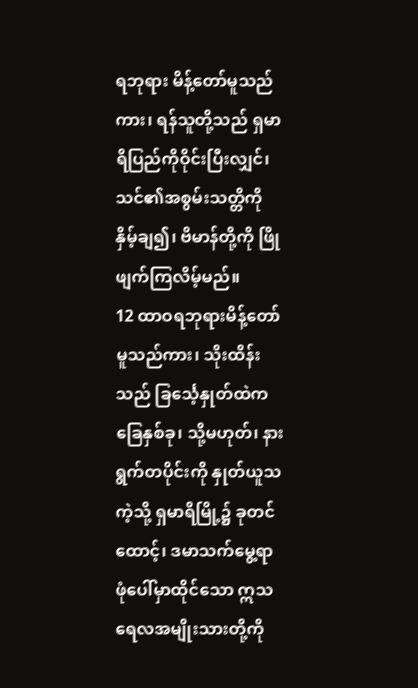ရဘုရား မိန့်တော်မူသည်ကား၊ ရန်သူတို့သည် ရှမာရိပြည်ကိုဝိုင်းပြီးလျှင်၊ သင်၏အစွမ်းသတ္တိကို နှိမ့်ချ၍၊ ဗိမာန်တို့ကို ဖြိုဖျက်ကြလိမ့်မည်။
12 ထာဝရဘုရားမိန့်တော်မူသည်ကား၊ သိုးထိန်းသည် ခြင်္သေ့နှုတ်ထဲက ခြေနှစ်ခု၊ သို့မဟုတ်၊ နားရွက်တပိုင်းကို နှုတ်ယူသကဲ့သို့ ရှမာရိမြို့၌ ခုတင်ထောင့်၊ ဒမာသက်မွေ့ရာ ဖုံပေါ်မှာထိုင်သော ဣသရေလအမျိုးသားတို့ကို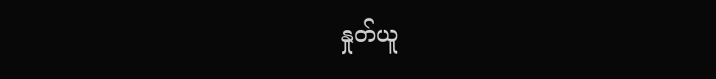နှုတ်ယူ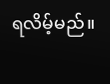ရလိမ့်မည်။